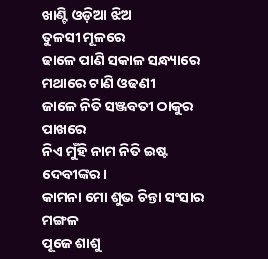ଖାଣ୍ଟି ଓଡ଼ିଆ ଝିଅ
ତୁଳସୀ ମୂଳରେ
ଢାଳେ ପାଣି ସକାଳ ସନ୍ଧ୍ୟାରେ
ମଥାରେ ଟାଣି ଓଢଣୀ
ଜାଳେ ନିତି ସଞ୍ଜବତୀ ଠାକୁର ପାଖରେ
ନିଏ ମୁଁହି ନାମ ନିତି ଇଷ୍ଟ ଦେବୀଙ୍କର।
କାମନା ମୋ ଶୁଭ ଚିନ୍ତା ସଂସାର ମଙ୍ଗଳ
ପୂଜେ ଶାଶୁ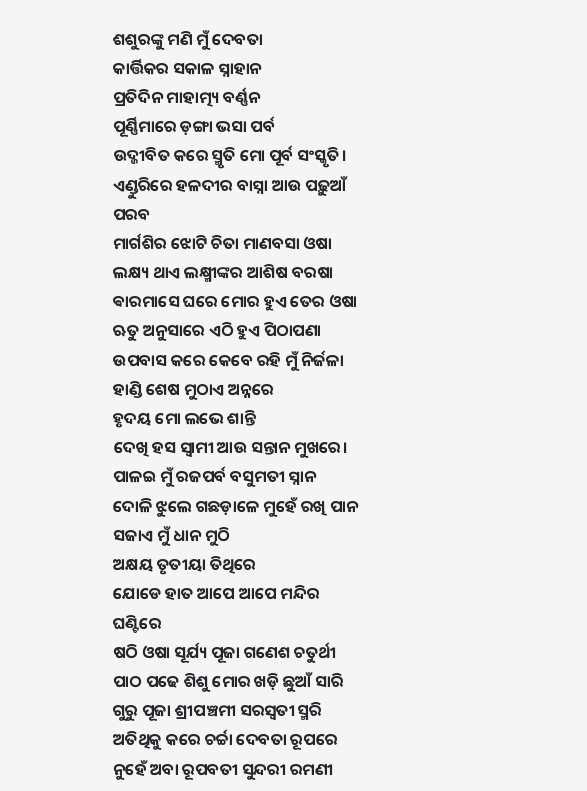ଶଶୁରଙ୍କୁ ମଣି ମୁଁ ଦେବତା
କାର୍ତ୍ତିକର ସକାଳ ସ୍ନାହାନ
ପ୍ରତିଦିନ ମାହାତ୍ମ୍ୟ ବର୍ଣ୍ଣନ
ପୂର୍ଣ୍ଣିମାରେ ଡ଼ଙ୍ଗା ଭସା ପର୍ବ
ଉଦ୍ଜୀବିତ କରେ ସ୍ମୃତି ମୋ ପୂର୍ବ ସଂସ୍କୃତି।
ଏଣ୍ଡୁରିରେ ହଳଦୀର ବାସ୍ନା ଆଉ ପଢ଼ୁଆଁ ପରବ
ମାର୍ଗଶିର ଝୋଟି ଚିତା ମାଣବସା ଓଷା
ଲକ୍ଷ୍ୟ ଥାଏ ଲକ୍ଷ୍ମୀଙ୍କର ଆଶିଷ ବରଷା
ଵାରମାସେ ଘରେ ମୋର ହୁଏ ତେର ଓଷା
ଋତୁ ଅନୁସାରେ ଏଠି ହୁଏ ପିଠାପଣା
ଉପବାସ କରେ କେବେ ରହି ମୁଁ ନିର୍ଜଳା
ହାଣ୍ଡି ଶେଷ ମୁଠାଏ ଅନ୍ନରେ
ହୃଦୟ ମୋ ଲଭେ ଶାନ୍ତି
ଦେଖି ହସ ସ୍ଵାମୀ ଆଉ ସନ୍ତାନ ମୁଖରେ।
ପାଳଇ ମୁଁ ରଜପର୍ବ ବସୁମତୀ ସ୍ନାନ
ଦୋଳି ଝୁଲେ ଗଛଡ଼ାଳେ ମୁହେଁ ରଖି ପାନ
ସଜାଏ ମୁଁ ଧାନ ମୁଠି
ଅକ୍ଷୟ ତୃତୀୟା ତିଥିରେ
ଯୋଡେ ହାତ ଆପେ ଆପେ ମନ୍ଦିର ଘଣ୍ଟିରେ
ଷଠି ଓଷା ସୂର୍ଯ୍ୟ ପୂଜା ଗଣେଶ ଚତୁର୍ଥୀ
ପାଠ ପଢେ ଶିଶୁ ମୋର ଖଡ଼ି ଛୁଆଁ ସାରି
ଗୁରୁ ପୂଜା ଶ୍ରୀପଞ୍ଚମୀ ସରସ୍ଵତୀ ସ୍ମରି
ଅତିଥିକୁ କରେ ଚର୍ଚ୍ଚା ଦେବତା ରୂପରେ
ନୁହେଁ ଅବା ରୂପବତୀ ସୁନ୍ଦରୀ ରମଣୀ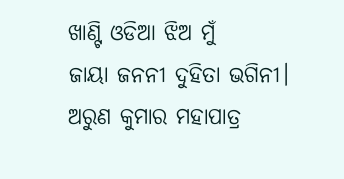ଖାଣ୍ଟି ଓଡିଆ ଝିଅ ମୁଁ
ଜାୟା ଜନନୀ ଦୁହିତା ଭଗିନୀ।
ଅରୁଣ କୁମାର ମହାପାତ୍ର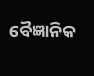ବୈଜ୍ଞାନିକ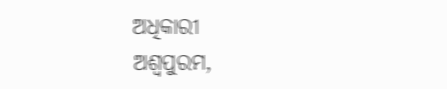ଅଧିକାରୀ
ଅଶ୍ଵପୁରମ,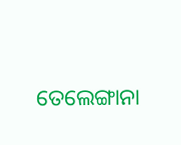ତେଲେଙ୍ଗାନା